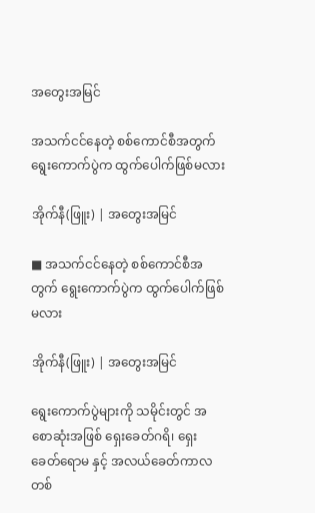အတွေးအမြင်

အသက်ငင်နေတဲ့ စစ်ကောင်စီအတွက် ရွေးကောက်ပွဲက ထွက်ပေါက်ဖြစ်မလား

အိုက်နီ(ဖြူး) | အတွေးအမြင်

■ အသက်ငင်နေတဲ့ စစ်ကောင်စီအတွက် ရွေးကောက်ပွဲက ထွက်ပေါက်ဖြစ်မလား

အိုက်နီ(ဖြူး) | အတွေးအမြင်

ရွေးကောက်ပွဲများကို သမိုင်းတွင် အစောဆုံးအဖြစ် ရှေးခေတ်ဂရိ၊ ရှေးခေတ်ရောမ နှင့် အလယ်ခေတ်ကာလ တစ်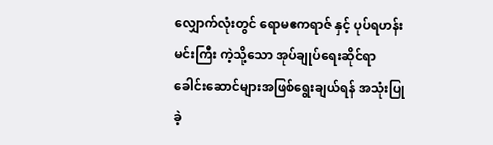လျှောက်လုံးတွင် ရောမဧကရာဇ် နှင့် ပုပ်ရဟန်းမင်းကြီး ကဲ့သို့သော အုပ်ချုပ်ရေးဆိုင်ရာ ခေါင်းဆောင်များအဖြစ်ရွေးချယ်ရန် အသုံးပြုခဲ့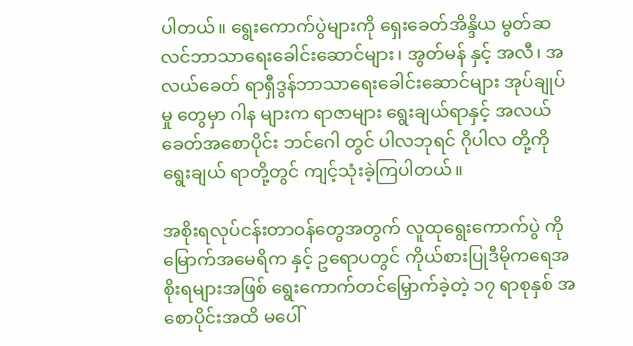ပါတယ်။ ရွေးကောက်ပွဲများကို ရှေးခေတ်အိန္ဒိယ မွတ်ဆလင်ဘာသာရေးခေါင်းဆောင်များ၊ အွတ်မန် နှင့် အလီ၊ အလယ်ခေတ် ရာရှီဒွန်ဘာသာရေးခေါင်းဆောင်များ အုပ်ချုပ်မှု တွေမှာ ဂါန များက ရာဇာများ ရွေးချယ်ရာနှင့် အလယ်ခေတ်အစောပိုင်း ဘင်ဂေါ တွင် ပါလဘုရင် ဂိုပါလ တို့ကို ရွေးချယ် ရာတို့တွင် ကျင့်သုံးခဲ့ကြပါတယ်။

အစိုးရလုပ်ငန်းတာဝန်တွေအတွက် လူထုရွေးကောက်ပွဲ ကို မြောက်အမေရိက နှင့် ဥရောပတွင် ကိုယ်စားပြုဒီမိုကရေအစိုးရများအဖြစ် ရွေးကောက်တင်မြှောက်ခဲ့တဲ့ ၁၇ ရာစုနှစ် အစောပိုင်းအထိ မပေါ်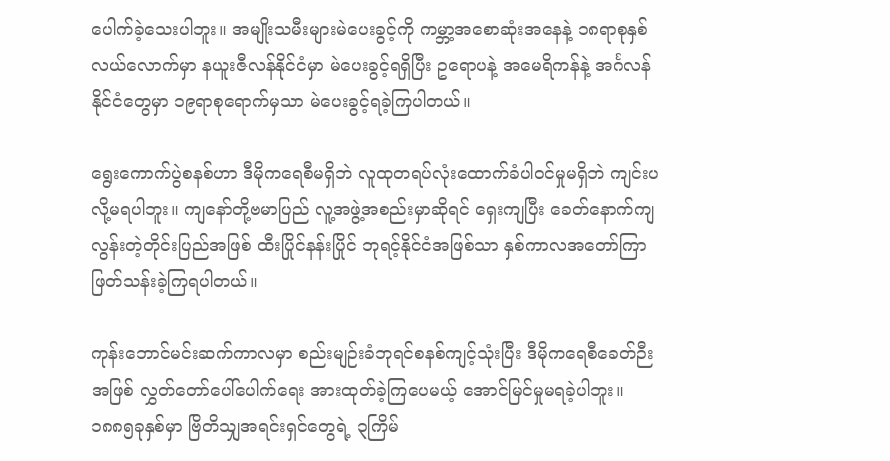ပေါက်ခဲ့သေးပါဘူး။ အမျိုးသမီးများမဲပေးခွင့်ကို ကမ္ဘာ့အစောဆုံးအနေနဲ့ ၁၈ရာစုနှစ်လယ်လောက်မှာ နယူးဇီလန်နိုင်ငံမှာ မဲပေးခွင့်ရရှိပြီး ဥရောပနဲ့ အမေရိကန်နဲ့ အင်္ဂလန်နိုင်ငံတွေမှာ ၁၉ရာစုရောက်မှသာ မဲပေးခွင့်ရခဲ့ကြပါတယ်။

ရွေးကောက်ပွဲစနစ်ဟာ ဒီမိုကရေစီမရှိဘဲ လူထုတရပ်လုံးထောက်ခံပါဝင်မှုမရှိဘဲ ကျင်းပလို့မရပါဘူး။ ကျနော်တို့ဗမာပြည် လူ့အဖွဲ့အစည်းမှာဆိုရင် ရှေးကျပြီး ခေတ်နောက်ကျလွန်းတဲ့တိုင်းပြည်အဖြစ် ထီးပြိုင်နန်းပြိုင် ဘုရင့်နိုင်ငံအဖြစ်သာ နှစ်ကာလအတော်ကြာဖြတ်သန်းခဲ့ကြရပါတယ်။

ကုန်းဘောင်မင်းဆက်ကာလမှာ စည်းမျဉ်းခံဘုရင်စနစ်ကျင့်သုံးပြီး ဒီမိုကရေစီခေတ်ဉီးအဖြစ် လွှတ်တော်ပေါ်ပေါက်ရေး အားထုတ်ခဲ့ကြပေမယ့် အောင်မြင်မှုမရခဲ့ပါဘူး။ ၁၈၈၅ခုနှစ်မှာ ဗြိတိသျှအရင်းရှင်တွေရဲ့ ၃ကြိမ်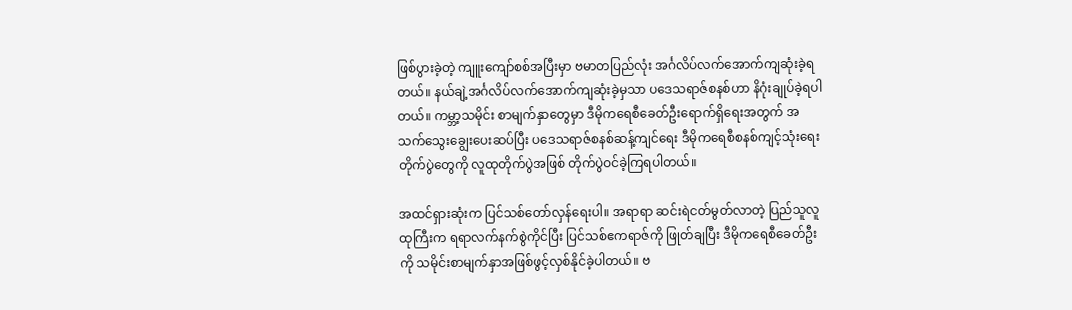ဖြစ်ပွားခဲ့တဲ့ ကျူးကျော်စစ်အပြီးမှာ ဗမာတပြည်လုံး အင်္ဂလိပ်လက်အောက်ကျဆုံးခဲ့ရတယ်။ နယ်ချဲ့အင်္ဂလိပ်လက်အောက်ကျဆုံးခဲ့မှသာ ပဒေသရာဇ်စနစ်ဟာ နိဂုံးချုပ်ခဲ့ရပါတယ်။ ကမ္ဘာ့သမိုင်း စာမျက်နှာတွေမှာ ဒီမိုကရေစီခေတ်ဦးရောက်ရှိရေးအတွက် အသက်သွေးချွေးပေးဆပ်ပြီး ပဒေသရာဇ်စနစ်ဆန့်ကျင်ရေး ဒီမိုကရေစီစနစ်ကျင့်သုံးရေးတိုက်ပွဲတွေကို လူထုတိုက်ပွဲအဖြစ် တိုက်ပွဲဝင်ခဲ့ကြရပါတယ်။

အထင်ရှားဆုံးက ပြင်သစ်တော်လှန်ရေးပါ။ အရာရာ ဆင်းရဲငတ်မွတ်လာတဲ့ ပြည်သူလူထုကြီးက ရရာလက်နက်စွဲကိုင်ပြီး ပြင်သစ်ဧကရာဇ်ကို ဖြုတ်ချပြီး ဒီမိုကရေစီခေတ်ဦးကို သမိုင်းစာမျက်နှာအဖြစ်ဖွင့်လှစ်နိုင်ခဲ့ပါတယ်။ ဗ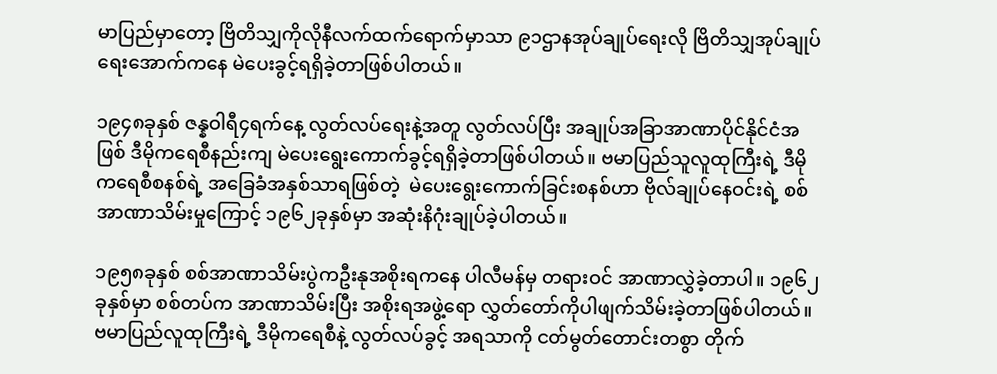မာပြည်မှာတော့ ဗြိတိသျှကိုလိုနီလက်ထက်ရောက်မှာသာ ၉၁ဌာနအုပ်ချုပ်ရေးလို ဗြိတိသျှအုပ်ချုပ်ရေးအောက်ကနေ မဲပေးခွင့်ရရှိခဲ့တာဖြစ်ပါတယ်။

၁၉၄၈ခုနှစ် ဇန္နဝါရီ၄ရက်နေ့ လွတ်လပ်ရေးနဲ့အတူ လွတ်လပ်ပြီး အချုပ်အခြာအာဏာပိုင်နိုင်ငံအဖြစ် ဒီမိုကရေစီနည်းကျ မဲပေးရွေးကောက်ခွင့်ရရှိခဲ့တာဖြစ်ပါတယ်။ ဗမာပြည်သူလူထုကြီးရဲ့ ဒီမိုကရေစီစနစ်ရဲ့ အခြေခံအနှစ်သာရဖြစ်တဲ့  မဲပေးရွေးကောက်ခြင်းစနစ်ဟာ ဗိုလ်ချုပ်နေဝင်းရဲ့ စစ်အာဏာသိမ်းမှုကြောင့် ၁၉၆၂ခုနှစ်မှာ အဆုံးနိဂုံးချုပ်ခဲ့ပါတယ်။

၁၉၅၈ခုနှစ် စစ်အာဏာသိမ်းပွဲကဦးနုအစိုးရကနေ ပါလီမန်မှ တရားဝင် အာဏာလွှဲခဲ့တာပါ။ ၁၉၆၂ခုနှစ်မှာ စစ်တပ်က အာဏာသိမ်းပြီး အစိုးရအဖွဲ့ရော လွှတ်တော်ကိုပါဖျက်သိမ်းခဲ့တာဖြစ်ပါတယ်။ ဗမာပြည်လူထုကြီးရဲ့ ဒီမိုကရေစီနဲ့ လွတ်လပ်ခွင့် အရသာကို ငတ်မွတ်တောင်းတစွာ တိုက်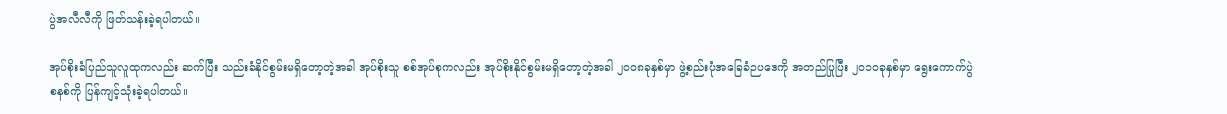ပွဲအလီလီကို ဖြတ်သန်းခဲ့ရပါတယ်။

အုပ်စိုးခံပြည်သူလူထုကလည်း ဆက်ပြီး သည်းခံနိုင်စွမ်းမရှိတော့တဲ့အခါ အုပ်စိုးသူ စစ်အုပ်စုကလည်း အုပ်စိုးနိုင်စွမ်းမရှိတော့တဲ့အခါ ၂၀၀၈ခုနှစ်မှာ ဖွဲ့စည်းပုံအခြေခံဉပဒေကို အတည်ပြုပြီး ၂၀၁၀ခုနှစ်မှာ ရွေးကောက်ပွဲစနစ်ကို ပြန်ကျင့်သုံးခဲ့ရပါတယ်။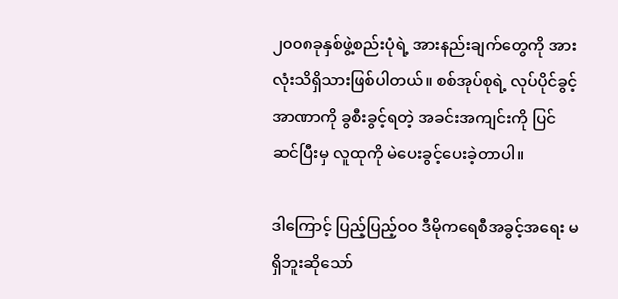၂၀၀၈ခုနှစ်ဖွဲ့စည်းပုံရဲ့ အားနည်းချက်တွေကို အားလုံးသိရှိသားဖြစ်ပါတယ်။ စစ်အုပ်စုရဲ့ လုပ်ပိုင်ခွင့်အာဏာကို ခွစီးခွင့်ရတဲ့ အခင်းအကျင်းကို ပြင်ဆင်ပြီးမှ လူထုကို မဲပေးခွင့်ပေးခဲ့တာပါ။

ဒါကြောင့် ပြည့်ပြည့်ဝဝ ဒီမိုကရေစီအခွင့်အရေး မရှိဘူးဆိုသော်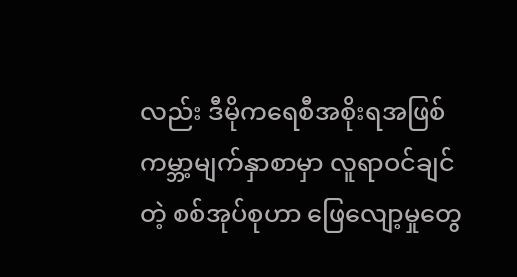လည်း ဒီမိုကရေစီအစိုးရအဖြစ် ကမ္ဘာ့မျက်နှာစာမှာ လူရာဝင်ချင်တဲ့ စစ်အုပ်စုဟာ ဖြေလျော့မှုတွေ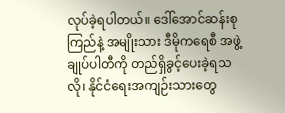လုပ်ခဲ့ရပါတယ်။ ဒေါ်အောင်ဆန်းစုကြည်နဲ့ အမျိုးသား ဒီမိုကရေစီ အဖွဲ့ချုပ်ပါတီကို တည်ရှိခွင့်ပေးခဲ့ရသလို၊ နိုင်ငံရေးအကျဉ်းသားတွေ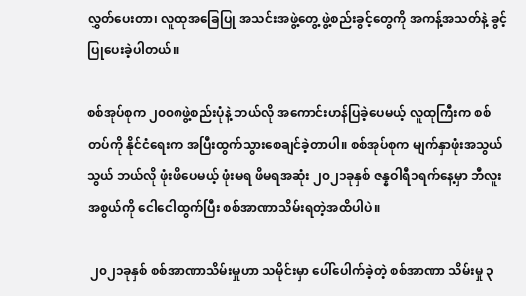လွှတ်ပေးတာ၊ လူထုအခြေပြု အသင်းအဖွဲ့တွေ့ ဖွဲ့စည်းခွင့်တွေကို အကန့်အသတ်နဲ့ ခွင့်ပြုပေးခဲ့ပါတယ်။

စစ်အုပ်စုက ၂၀၀၈ဖွဲ့စည်းပုံနဲ့ ဘယ်လို အကောင်းဟန်ပြခဲ့ပေမယ့် လူထုကြီးက စစ်တပ်ကို နိုင်ငံရေးက အပြီးထွက်သွားစေချင်ခဲ့တာပါ။ စစ်အုပ်စုက မျက်နှာဖုံးအသွယ်သွယ် ဘယ်လို ဖုံးဖိပေမယ့် ဖုံးမရ ဖိမရအဆုံး ၂၀၂၁ခုနှစ် ဇန္နဝါရီ၁ရက်နေ့မှာ ဘီလူးအစွယ်ကို ငေါငေါထွက်ပြီး စစ်အာဏာသိမ်းရတဲ့အထိပါပဲ။

 ၂၀၂၁ခုနှစ် စစ်အာဏာသိမ်းမှုဟာ သမိုင်းမှာ ပေါ်ပေါက်ခဲ့တဲ့ စစ်အာဏာ သိမ်းမှု ၃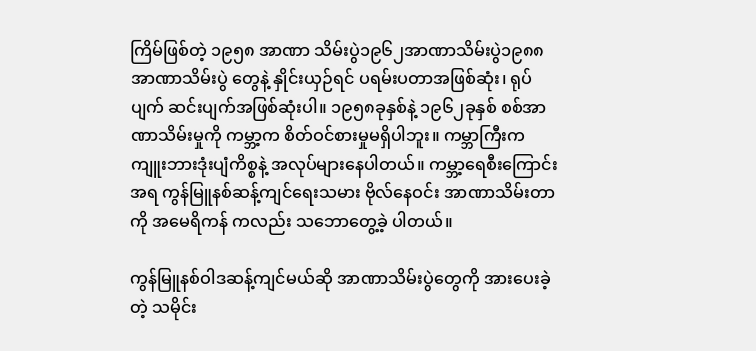ကြိမ်ဖြစ်တဲ့ ၁၉၅၈ အာဏာ သိမ်းပွဲ၁၉၆၂အာဏာသိမ်းပွဲ၁၉၈၈အာဏာသိမ်းပွဲ တွေနဲ့ နှိုင်းယှဉ်ရင် ပရမ်းပတာအဖြစ်ဆုံး၊ ရုပ်ပျက် ဆင်းပျက်အဖြစ်ဆုံးပါ။ ၁၉၅၈ခုနှစ်နဲ့ ၁၉၆၂ခုနှစ် စစ်အာဏာသိမ်းမှုကို ကမ္ဘာ့က စိတ်ဝင်စားမှုမရှိပါဘူး။ ကမ္ဘာကြီးက ကျူးဘားဒုံးပျံကိစ္စနဲ့ အလုပ်များနေပါတယ်။ ကမ္ဘာ့ရေစီးကြောင်း အရ ကွန်မြူနစ်ဆန့်ကျင်ရေးသမား ဗိုလ်နေဝင်း အာဏာသိမ်းတာကို အမေရိကန် ကလည်း သဘောတွေ့ခဲ့ ပါတယ်။

ကွန်မြူနစ်ဝါဒဆန့်ကျင်မယ်ဆို အာဏာသိမ်းပွဲတွေကို အားပေးခဲ့တဲ့ သမိုင်း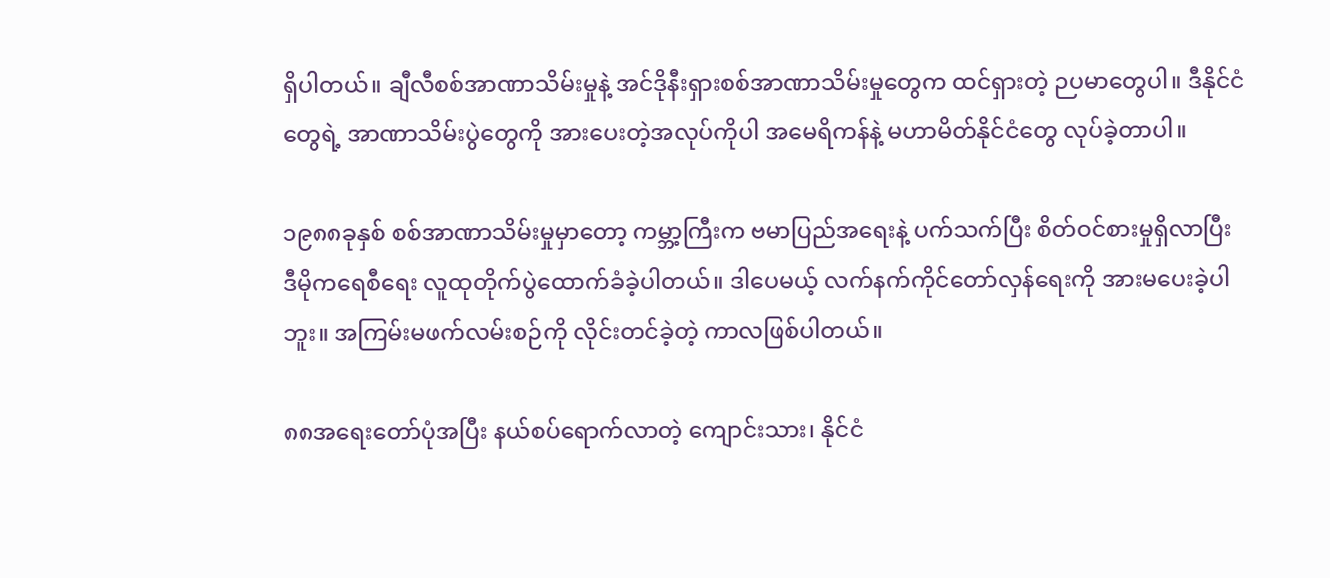ရှိပါတယ်။ ချီလီစစ်အာဏာသိမ်းမှုနဲ့ အင်ဒိုနီးရှားစစ်အာဏာသိမ်းမှုတွေက ထင်ရှားတဲ့ ဉပမာတွေပါ။ ဒီနိုင်ငံတွေရဲ့ အာဏာသိမ်းပွဲတွေကို အားပေးတဲ့အလုပ်ကိုပါ အမေရိကန်နဲ့ မဟာမိတ်နိုင်ငံတွေ လုပ်ခဲ့တာပါ။

၁၉၈၈ခုနှစ် စစ်အာဏာသိမ်းမှုမှာတော့ ကမ္ဘာ့ကြီးက ဗမာပြည်အရေးနဲ့ ပက်သက်ပြီး စိတ်ဝင်စားမှုရှိလာပြီး ဒီမိုကရေစီရေး လူထုတိုက်ပွဲထောက်ခံခဲ့ပါတယ်။ ဒါပေမယ့် လက်နက်ကိုင်တော်လှန်ရေးကို အားမပေးခဲ့ပါဘူး။ အကြမ်းမဖက်လမ်းစဉ်ကို လိုင်းတင်ခဲ့တဲ့ ကာလဖြစ်ပါတယ်။

၈၈အရေးတော်ပုံအပြီး နယ်စပ်ရောက်လာတဲ့ ကျောင်းသား၊ နိုင်ငံ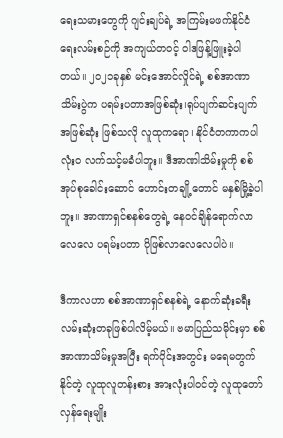ရေးသမားတွေကို ဂျင်းချပ်ရဲ့ အကြမ်းမဖက်နိုင်ငံရေးလမ်းစဉ်ကို အကျယ်တဝင့် ဝါဒဖြန့်ဖြူးခဲ့ပါတယ်။ ၂၀၂၁ခုနှစ် မင်းအောင်လှိုင်ရဲ့ စစ်အာဏာသိမ်းပွဲက ပရမ်းပတာအဖြစ်ဆုံး၊ရုပ်ပျက်ဆင်းပျက်အဖြစ်ဆုံး ဖြစ်သလို လူထုကရော၊ နိုင်ငံတကာကပါ လုံးဝ လက်သင့်မခံပါဘူး။ ဒီအာဏါသိမ်းမှုကို စစ်အုပ်စုခေါင်းဆောင် ဟောင်းတချို့တောင် မနှစ်မြို့ခဲ့ပါဘူး။ အာဏာရှင်စနစ်တွေရဲ့ နေဝင်ချိန်ရောက်လာလေလေ ပရမ်းပတာ ပိုဖြစ်လာလေလေပါပဲ။

ဒီကာလဟာ စစ်အာဏာရှင်စနစ်ရဲ့ နောက်ဆုံးခရီး လမ်းဆုံးတခုဖြစ်ပါလိမ့်မယ်။ ဗမာပြည်သမိုင်းမှာ စစ်အာဏာသိမ်းမှုအပြီး ရက်ပိုင်းအတွင်း မရေမတွက်နိုင်တဲ့ လူထုလူတန်းစား အားလုံးပါဝင်တဲ့ လူထုတော်လှန်ရေးမျိုး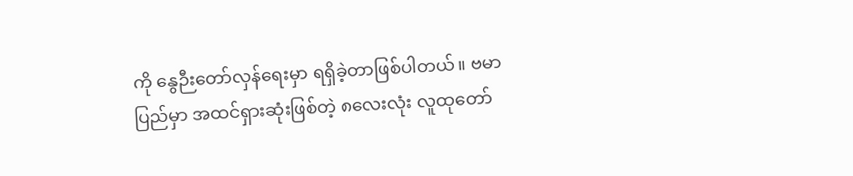ကို နွေဉီးတော်လှန်ရေးမှာ ရရှိခဲ့တာဖြစ်ပါတယ်။ ဗမာပြည်မှာ အထင်ရှားဆုံးဖြစ်တဲ့ ၈လေးလုံး လူထုတော်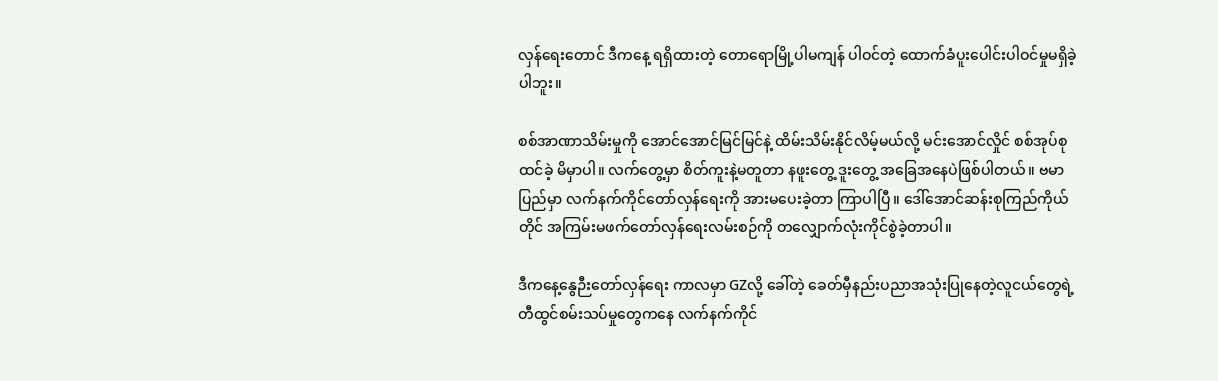လှန်ရေးတောင် ဒီကနေ့ ရရှိထားတဲ့ တောရောမြို့ပါမကျန် ပါဝင်တဲ့ ထောက်ခံပူးပေါင်းပါဝင်မှုမရှိခဲ့ပါဘူး။

စစ်အာဏာသိမ်းမှုကို အောင်အောင်မြင်မြင်နဲ့ ထိမ်းသိမ်းနိုင်လိမ့်မယ်လို့ မင်းအောင်လှိုင် စစ်အုပ်စုထင်ခဲ့ မိမှာပါ။ လက်တွေ့မှာ စိတ်ကူးနဲ့မတူတာ နဖူးတွေ့ ဒူးတွေ့ အခြေအနေပဲဖြစ်ပါတယ်။ ဗမာပြည်မှာ လက်နက်ကိုင်တော်လှန်ရေးကို အားမပေးခဲ့တာ ကြာပါပြီ။ ဒေါ်အောင်ဆန်းစုကြည်ကိုယ်တိုင် အကြမ်းမဖက်တော်လှန်ရေးလမ်းစဉ်ကို တလျှောက်လုံးကိုင်စွဲခဲ့တာပါ။

ဒီကနေ့နွေဉီးတော်လှန်ရေး ကာလမှာ GZလို့ ခေါ်တဲ့ ခေတ်မှီနည်းပညာအသုံးပြုနေတဲ့လူငယ်တွေရဲ့ တီထွင်စမ်းသပ်မှုတွေကနေ လက်နက်ကိုင်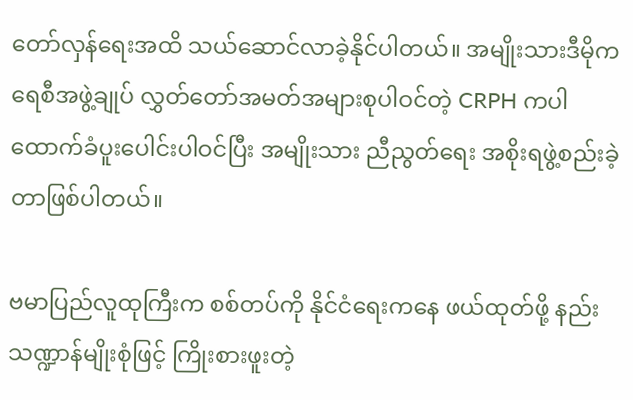တော်လှန်ရေးအထိ သယ်ဆောင်လာခဲ့နိုင်ပါတယ်။ အမျိုးသားဒီမိုကရေစီအဖွဲ့ချုပ် လွှတ်တော်အမတ်အများစုပါဝင်တဲ့ CRPH ကပါ ထောက်ခံပူးပေါင်းပါဝင်ပြီး အမျိုးသား ညီညွတ်ရေး အစိုးရဖွဲ့စည်းခဲ့တာဖြစ်ပါတယ်။

ဗမာပြည်လူထုကြီးက စစ်တပ်ကို နိုင်ငံရေးကနေ ဖယ်ထုတ်ဖို့ နည်းသဏ္ဍာန်မျိုးစုံဖြင့် ကြိုးစားဖူးတဲ့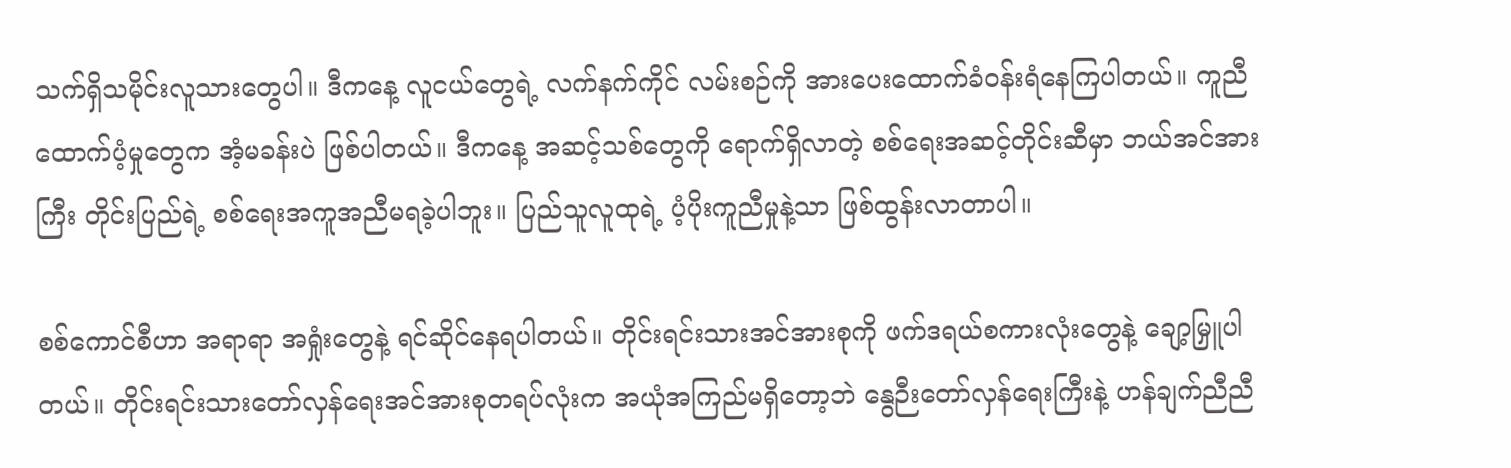သက်ရှိသမိုင်းလူသားတွေပါ။ ဒီကနေ့ လူငယ်တွေရဲ့ လက်နက်ကိုင် လမ်းစဉ်ကို အားပေးထောက်ခံဝန်းရံနေကြပါတယ်။ ကူညီထောက်ပံ့မှုတွေက အံ့မခန်းပဲ ဖြစ်ပါတယ်။ ဒီကနေ့ အဆင့်သစ်တွေကို ရောက်ရှိလာတဲ့ စစ်ရေးအဆင့်တိုင်းဆီမှာ ဘယ်အင်အားကြီး တိုင်းပြည်ရဲ့ စစ်ရေးအကူအညီမရခဲ့ပါဘူး။ ပြည်သူလူထုရဲ့ ပံ့ပိုးကူညီမှုနဲ့သာ ဖြစ်ထွန်းလာတာပါ။

စစ်ကောင်စီဟာ အရာရာ အရှုံးတွေနဲ့ ရင်ဆိုင်နေရပါတယ်။ တိုင်းရင်းသားအင်အားစုကို ဖက်ဒရယ်စကားလုံးတွေနဲ့ ချော့မြှူပါတယ်။ တိုင်းရင်းသားတော်လှန်ရေးအင်အားစုတရပ်လုံးက အယုံအကြည်မရှိတော့ဘဲ နွေဉီးတော်လှန်ရေးကြီးနဲ့ ဟန်ချက်ညီညီ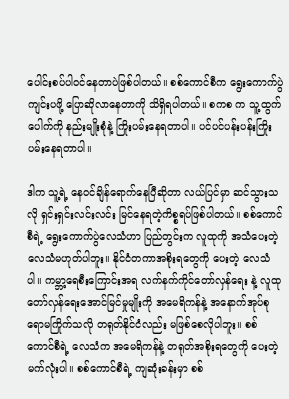ပေါင်းစပ်ပါဝင်နေတာပဲဖြစ်ပါတယ်။ စစ်ကောင်စီက ရွေးကောက်ပွဲကျင်းပဖို့ ပြောဆိုလာနေတာကို သိရှိရပါတယ်။ စကစ က သူ့ထွက်ပေါက်ကို နည်းမျိုးစုံနဲ့ ကြိုးပမ်းနေရတာပါ။ ပင်ပင်ပန်းပန်းကြိုးပမ်းနေရတာပါ။

ဒါက သူ့ရဲ့ နေဝင်ချိန်ရောက်နေပြီဆိုတာ လယ်ပြင်မှာ ဆင်သွားသလို ရှင်းရှင်းလင်းလင်း မြင်နေရတဲ့ကိစ္စရပ်ဖြစ်ပါတယ်။ စစ်ကောင်စီရဲ့ ရွေးကောက်ပွဲလေသံဟာ ပြည်တွင်းက လူထုကို အသံပေးတဲ့ လေသံမဟုတ်ပါဘူး။ နိုင်ငံတကာအစိုးရတွေကို ပေးတဲ့ လေသံပါ။ ကမ္ဘာ့ရေစီးကြောင်းအရ လက်နက်ကိုင်တော်လှန်ရေး နဲ့ လူထုတော်လှန်ရေးအောင်မြင်မှုမျိုးကို အမေရိကန်နဲ့ အနောက်အုပ်စုရောမကြိုက်သလို တရုတ်နိုင်ငံလည်း မဖြစ်စေလိုပါဘူး။ စစ်ကောင်စီရဲ့ လေသံက အမေရိကန်နဲ့ တရုတ်အစိုးရတွေကို ပေးတဲ့ မက်လုံးပါ။ စစ်ကောင်စီရဲ့ ကျဆုံးခန်းမှာ စစ်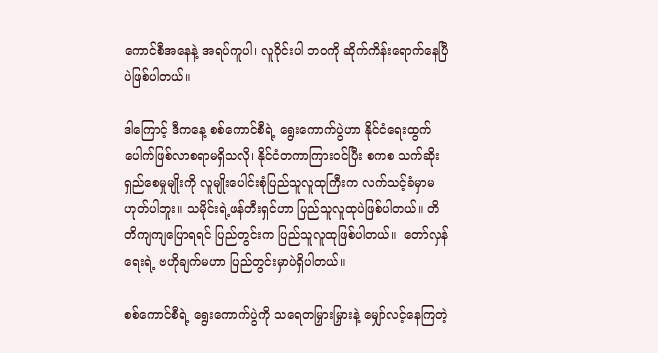ကောင်စီအနေနဲ့ အရပ်ကူပါ၊ လူဝိုင်းပါ ဘဝကို ဆိုက်ကိန်းရောက်နေပြီပဲဖြစ်ပါတယ်။

ဒါကြောင့် ဒီကနေ့ စစ်ကောင်စီရဲ့ ရွေးကောက်ပွဲဟာ နိုင်ငံရေးထွက်ပေါက်ဖြစ်လာစရာမရှိသလို၊ နိုင်ငံတကာကြားဝင်ပြီး စကစ သက်ဆိုးရှည်စေမှုမျိုးကို လူမျိုးပေါင်းစုံပြည်သူလူထုကြီးက လက်သင့်ခံမှာမဟုတ်ပါဘူး။ သမိုင်းရဲ့ဖန်တီးရှင်ဟာ ပြည်သူလူထုပဲဖြစ်ပါတယ်။ တိတိကျကျပြောရရင် ပြည်တွင်းက ပြည်သူလူထုဖြစ်ပါတယ်။  တော်လှန်ရေးရဲ့ ဗဟိုချက်မဟာ ပြည်တွင်းမှာပဲရှိပါတယ်။

စစ်ကောင်စီရဲ့ ရွေးကောက်ပွဲကို သရေတမြှားမြှားနဲ့ မျှော်လင့်နေကြတဲ့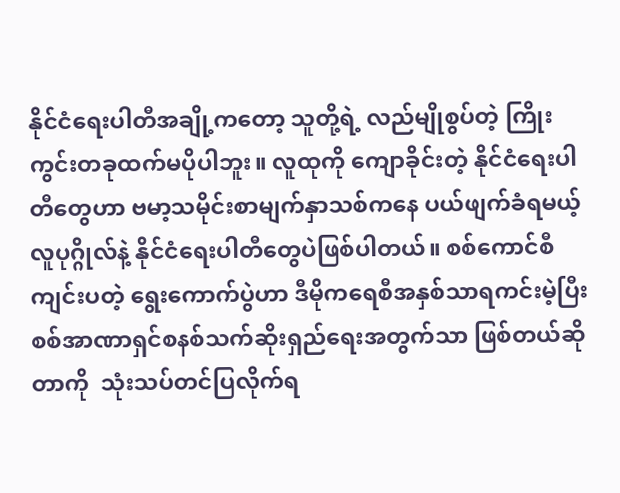နိုင်ငံရေးပါတီအချို့ကတော့ သူတို့ရဲ့ လည်မျိုစွပ်တဲ့ ကြိုးကွင်းတခုထက်မပိုပါဘူး။ လူထုကို ကျောခိုင်းတဲ့ နိုင်ငံရေးပါတီတွေဟာ ဗမာ့သမိုင်းစာမျက်နှာသစ်ကနေ ပယ်ဖျက်ခံရမယ့် လူပုဂ္ဂိုလ်နဲ့ နိုင်ငံရေးပါတီတွေပဲဖြစ်ပါတယ်။ စစ်ကောင်စီကျင်းပတဲ့ ရွေးကောက်ပွဲဟာ ဒီမိုကရေစီအနှစ်သာရကင်းမဲ့ပြီး စစ်အာဏာရှင်စနစ်သက်ဆိုးရှည်ရေးအတွက်သာ ဖြစ်တယ်ဆိုတာကို  သုံးသပ်တင်ပြလိုက်ရ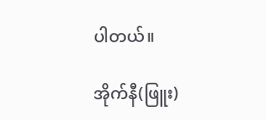ပါတယ်။

အိုက်နီ(ဖြူး)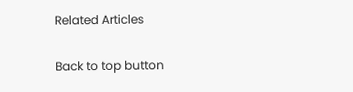Related Articles

Back to top button